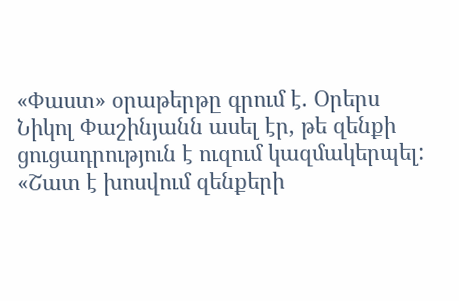«Փաստ» օրաթերթը գրում է. Օրերս Նիկոլ Փաշինյանն ասել էր, թե զենքի ցուցադրություն է ուզում կազմակերպել: «Շատ է խոսվում զենքերի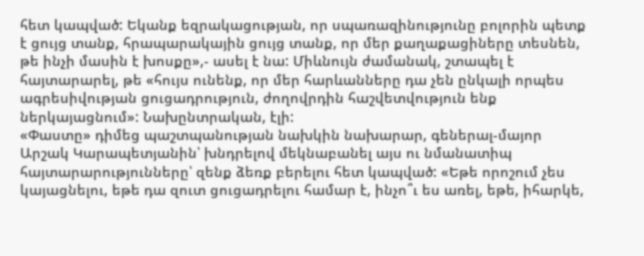հետ կապված: Եկանք եզրակացության, որ սպառազինությունը բոլորին պետք է ցույց տանք, հրապարակային ցույց տանք, որ մեր քաղաքացիները տեսնեն, թե ինչի մասին է խոսքը»,- ասել է նա: Միևնույն ժամանակ, շտապել է հայտարարել, թե «հույս ունենք, որ մեր հարևանները դա չեն ընկալի որպես ագրեսիվության ցուցադրություն, ժողովրդին հաշվետվություն ենք ներկայացնում»: Նախընտրական, էլի:
«Փաստը» դիմեց պաշտպանության նախկին նախարար, գեներալ-մայոր Արշակ Կարապետյանին՝ խնդրելով մեկնաբանել այս ու նմանատիպ հայտարարությունները՝ զենք ձեռք բերելու հետ կապված: «Եթե որոշում չես կայացնելու, եթե դա զուտ ցուցադրելու համար է, ինչո՞ւ ես առել, եթե, իհարկե,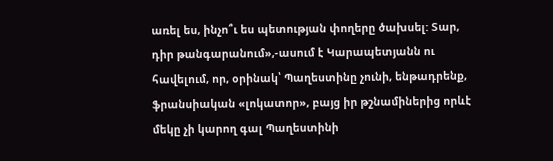առել ես, ինչո՞ւ ես պետության փողերը ծախսել: Տար, դիր թանգարանում»,-ասում է Կարապետյանն ու հավելում, որ, օրինակ՝ Պաղեստինը չունի, ենթադրենք, ֆրանսիական «լոկատոր», բայց իր թշնամիներից որևէ մեկը չի կարող գալ Պաղեստինի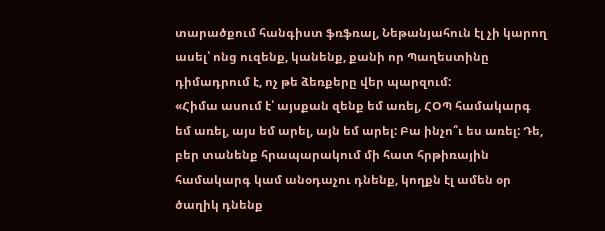տարածքում հանգիստ ֆռֆռալ, Նեթանյահուն էլ չի կարող ասել՝ ոնց ուզենք, կանենք, քանի որ Պաղեստինը դիմադրում է, ոչ թե ձեռքերը վեր պարզում:
«Հիմա ասում է՝ այսքան զենք եմ առել, ՀՕՊ համակարգ եմ առել, այս եմ արել, այն եմ արել: Բա ինչո՞ւ ես առել: Դե, բեր տանենք հրապարակում մի հատ հրթիռային համակարգ կամ անօդաչու դնենք, կողքն էլ ամեն օր ծաղիկ դնենք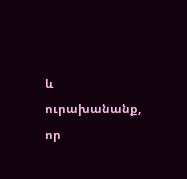և ուրախանանք, որ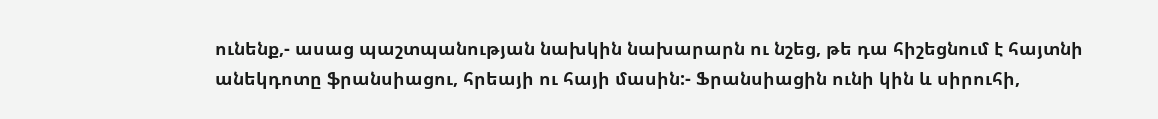ունենք,- ասաց պաշտպանության նախկին նախարարն ու նշեց, թե դա հիշեցնում է հայտնի անեկդոտը ֆրանսիացու, հրեայի ու հայի մասին:- Ֆրանսիացին ունի կին և սիրուհի,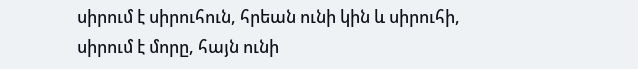սիրում է սիրուհուն, հրեան ունի կին և սիրուհի, սիրում է մորը, հայն ունի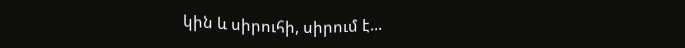կին և սիրուհի, սիրում է...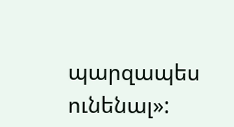պարզապես ունենալ»: